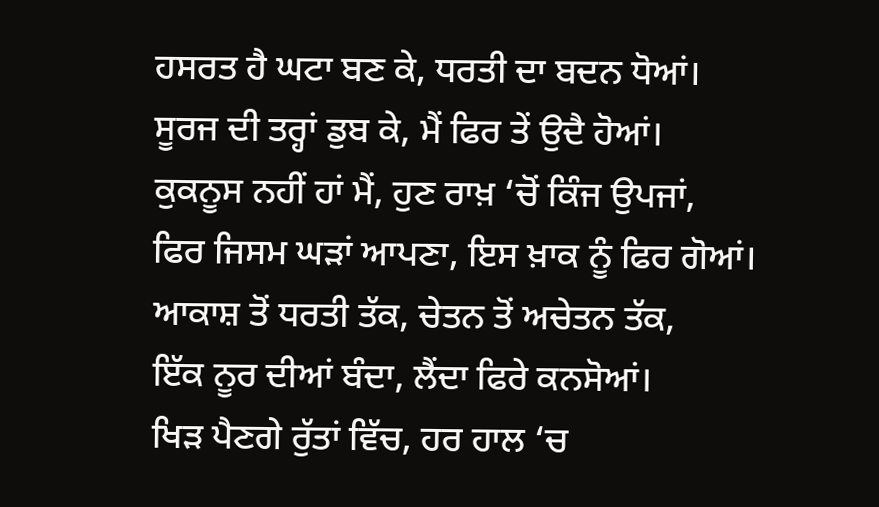ਹਸਰਤ ਹੈ ਘਟਾ ਬਣ ਕੇ, ਧਰਤੀ ਦਾ ਬਦਨ ਧੋਆਂ।
ਸੂਰਜ ਦੀ ਤਰ੍ਹਾਂ ਡੁਬ ਕੇ, ਮੈਂ ਫਿਰ ਤੇਂ ਉਦੈ ਹੋਆਂ।
ਕੁਕਨੂਸ ਨਹੀਂ ਹਾਂ ਮੈਂ, ਹੁਣ ਰਾਖ਼ ‘ਚੋਂ ਕਿੰਜ ਉਪਜਾਂ,
ਫਿਰ ਜਿਸਮ ਘੜਾਂ ਆਪਣਾ, ਇਸ ਖ਼ਾਕ ਨੂੰ ਫਿਰ ਗੋਆਂ।
ਆਕਾਸ਼ ਤੋਂ ਧਰਤੀ ਤੱਕ, ਚੇਤਨ ਤੋਂ ਅਚੇਤਨ ਤੱਕ,
ਇੱਕ ਨੂਰ ਦੀਆਂ ਬੰਦਾ, ਲੈਂਦਾ ਫਿਰੇ ਕਨਸੋਆਂ।
ਖਿੜ ਪੈਣਗੇ ਰੁੱਤਾਂ ਵਿੱਚ, ਹਰ ਹਾਲ ‘ਚ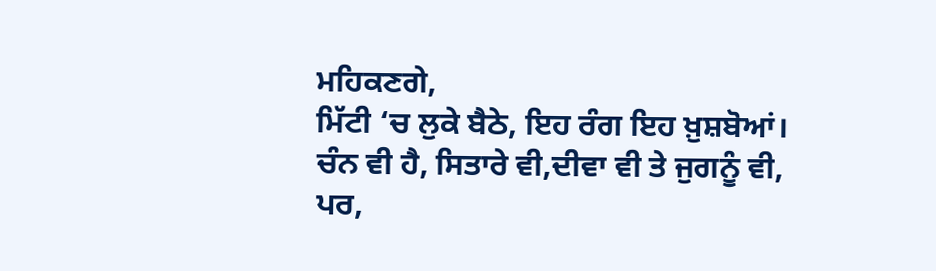ਮਹਿਕਣਗੇ,
ਮਿੱਟੀ ‘ਚ ਲੁਕੇ ਬੈਠੇ, ਇਹ ਰੰਗ ਇਹ ਖ਼ੁਸ਼ਬੋਆਂ।
ਚੰਨ ਵੀ ਹੈ, ਸਿਤਾਰੇ ਵੀ,ਦੀਵਾ ਵੀ ਤੇ ਜੁਗਨੂੰ ਵੀ,
ਪਰ,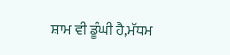ਸ਼ਾਮ ਵੀ ਡੂੰਘੀ ਹੈ,ਮੱਧਮ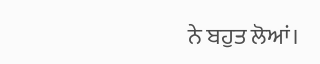ਨੇ ਬਹੁਤ ਲੋਆਂ।